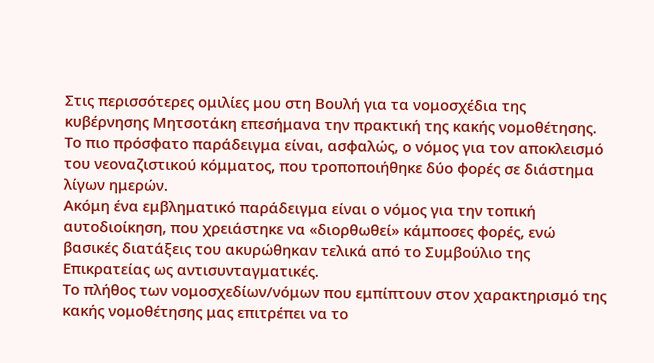Στις περισσότερες ομιλίες μου στη Βουλή για τα νομοσχέδια της κυβέρνησης Μητσοτάκη επεσήμανα την πρακτική της κακής νομοθέτησης. Το πιο πρόσφατο παράδειγμα είναι, ασφαλώς, ο νόμος για τον αποκλεισμό του νεοναζιστικού κόμματος, που τροποποιήθηκε δύο φορές σε διάστημα λίγων ημερών.
Ακόμη ένα εμβληματικό παράδειγμα είναι ο νόμος για την τοπική αυτοδιοίκηση, που χρειάστηκε να «διορθωθεί» κάμποσες φορές, ενώ βασικές διατάξεις του ακυρώθηκαν τελικά από το Συμβούλιο της Επικρατείας ως αντισυνταγματικές.
Το πλήθος των νομοσχεδίων/νόμων που εμπίπτουν στον χαρακτηρισμό της κακής νομοθέτησης μας επιτρέπει να το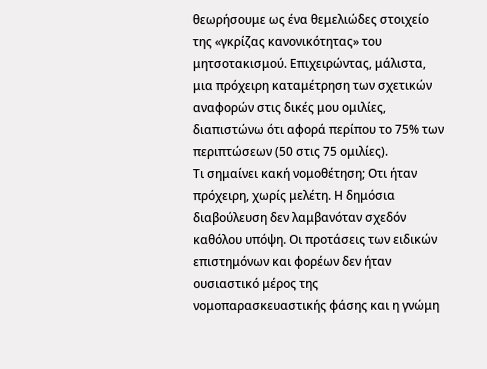θεωρήσουμε ως ένα θεμελιώδες στοιχείο της «γκρίζας κανονικότητας» του μητσοτακισμού. Επιχειρώντας, μάλιστα, μια πρόχειρη καταμέτρηση των σχετικών αναφορών στις δικές μου ομιλίες, διαπιστώνω ότι αφορά περίπου το 75% των περιπτώσεων (50 στις 75 ομιλίες).
Τι σημαίνει κακή νομοθέτηση; Οτι ήταν πρόχειρη, χωρίς μελέτη. Η δημόσια διαβούλευση δεν λαμβανόταν σχεδόν καθόλου υπόψη. Οι προτάσεις των ειδικών επιστημόνων και φορέων δεν ήταν ουσιαστικό μέρος της νομοπαρασκευαστικής φάσης και η γνώμη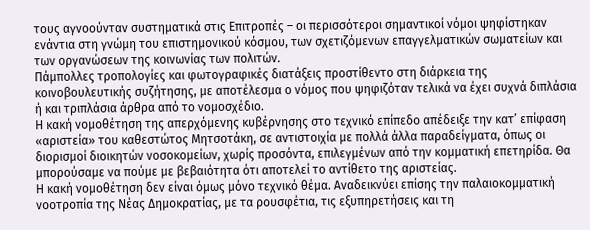τους αγνοούνταν συστηματικά στις Επιτροπές – οι περισσότεροι σημαντικοί νόμοι ψηφίστηκαν ενάντια στη γνώμη του επιστημονικού κόσμου, των σχετιζόμενων επαγγελματικών σωματείων και των οργανώσεων της κοινωνίας των πολιτών.
Πάμπολλες τροπολογίες και φωτογραφικές διατάξεις προστίθεντο στη διάρκεια της κοινοβουλευτικής συζήτησης, με αποτέλεσμα ο νόμος που ψηφιζόταν τελικά να έχει συχνά διπλάσια ή και τριπλάσια άρθρα από το νομοσχέδιο.
Η κακή νομοθέτηση της απερχόμενης κυβέρνησης στο τεχνικό επίπεδο απέδειξε την κατ’ επίφαση «αριστεία» του καθεστώτος Μητσοτάκη, σε αντιστοιχία με πολλά άλλα παραδείγματα, όπως οι διορισμοί διοικητών νοσοκομείων, χωρίς προσόντα, επιλεγμένων από την κομματική επετηρίδα. Θα μπορούσαμε να πούμε με βεβαιότητα ότι αποτελεί το αντίθετο της αριστείας.
Η κακή νομοθέτηση δεν είναι όμως μόνο τεχνικό θέμα. Αναδεικνύει επίσης την παλαιοκομματική νοοτροπία της Νέας Δημοκρατίας, με τα ρουσφέτια, τις εξυπηρετήσεις και τη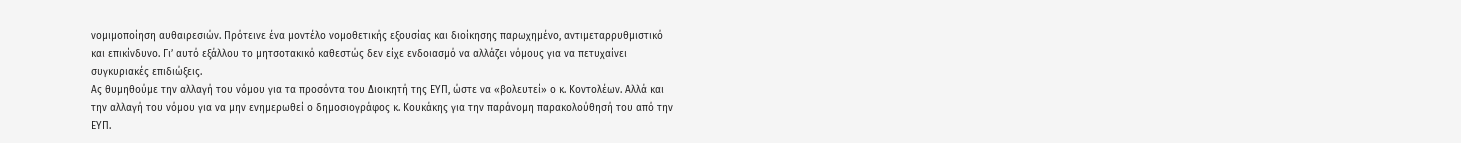νομιμοποίηση αυθαιρεσιών. Πρότεινε ένα μοντέλο νομοθετικής εξουσίας και διοίκησης παρωχημένο, αντιμεταρρυθμιστικό και επικίνδυνο. Γι’ αυτό εξάλλου το μητσοτακικό καθεστώς δεν είχε ενδοιασμό να αλλάζει νόμους για να πετυχαίνει συγκυριακές επιδιώξεις.
Ας θυμηθούμε την αλλαγή του νόμου για τα προσόντα του Διοικητή της ΕΥΠ, ώστε να «βολευτεί» ο κ. Κοντολέων. Αλλά και την αλλαγή του νόμου για να μην ενημερωθεί ο δημοσιογράφος κ. Κουκάκης για την παράνομη παρακολούθησή του από την ΕΥΠ.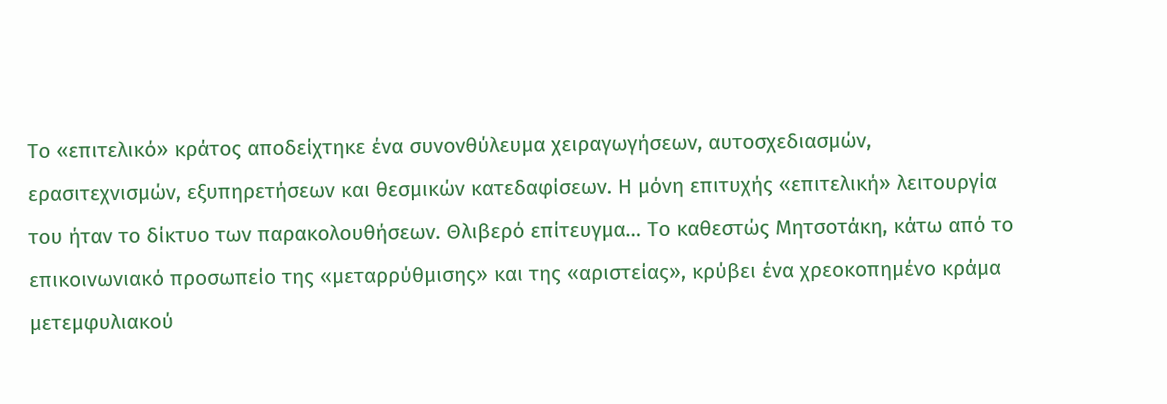Το «επιτελικό» κράτος αποδείχτηκε ένα συνονθύλευμα χειραγωγήσεων, αυτοσχεδιασμών, ερασιτεχνισμών, εξυπηρετήσεων και θεσμικών κατεδαφίσεων. Η μόνη επιτυχής «επιτελική» λειτουργία του ήταν το δίκτυο των παρακολουθήσεων. Θλιβερό επίτευγμα… Το καθεστώς Μητσοτάκη, κάτω από το επικοινωνιακό προσωπείο της «μεταρρύθμισης» και της «αριστείας», κρύβει ένα χρεοκοπημένο κράμα μετεμφυλιακού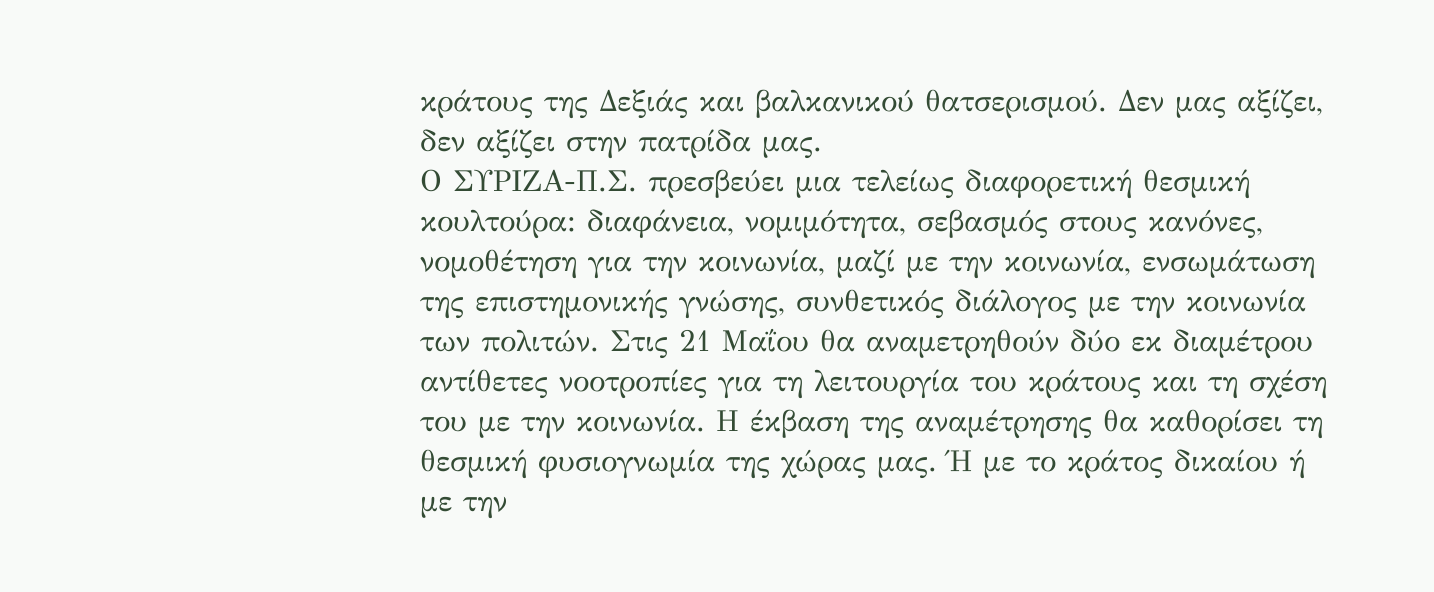κράτους της Δεξιάς και βαλκανικού θατσερισμού. Δεν μας αξίζει, δεν αξίζει στην πατρίδα μας.
Ο ΣΥΡΙΖΑ-Π.Σ. πρεσβεύει μια τελείως διαφορετική θεσμική κουλτούρα: διαφάνεια, νομιμότητα, σεβασμός στους κανόνες, νομοθέτηση για την κοινωνία, μαζί με την κοινωνία, ενσωμάτωση της επιστημονικής γνώσης, συνθετικός διάλογος με την κοινωνία των πολιτών. Στις 21 Μαΐου θα αναμετρηθούν δύο εκ διαμέτρου αντίθετες νοοτροπίες για τη λειτουργία του κράτους και τη σχέση του με την κοινωνία. Η έκβαση της αναμέτρησης θα καθορίσει τη θεσμική φυσιογνωμία της χώρας μας. Ή με το κράτος δικαίου ή με την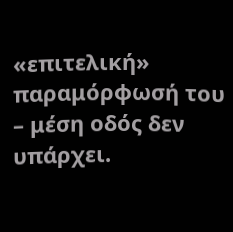«επιτελική» παραμόρφωσή του – μέση οδός δεν υπάρχει.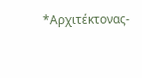*Αρχιτέκτονας-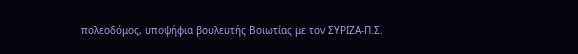πολεοδόμος, υποψήφια βουλευτής Βοιωτίας με τον ΣΥΡΙΖΑ-Π.Σ.